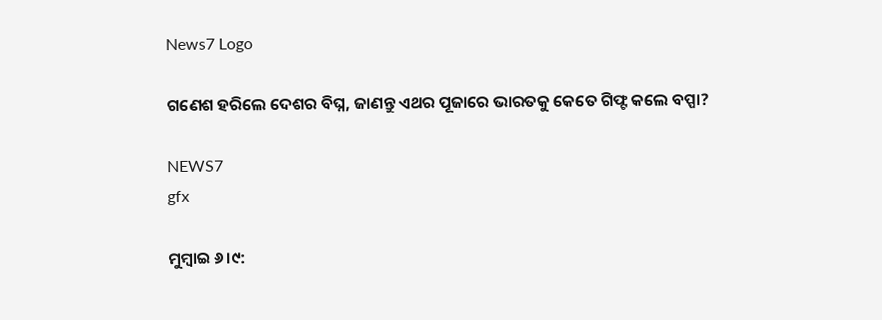News7 Logo

ଗଣେଶ ହରିଲେ ଦେଶର ବିଘ୍ନ, ଜାଣନ୍ତୁ ଏଥର ପୂଜାରେ ଭାରତକୁ କେତେ ଗିଫ୍ଟ କଲେ ବପ୍ପା?

NEWS7
gfx

ମୁମ୍ବାଇ ୬।୯: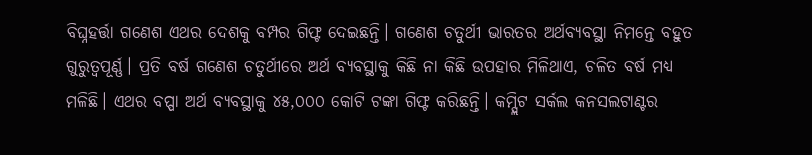ବିଘ୍ନହର୍ତ୍ତା ଗଣେଶ ଏଥର ଦେଶକୁ ବମ୍ପର ଗିଫ୍ଟ ଦେଇଛନ୍ତି। ଗଣେଶ ଚତୁର୍ଥୀ ଭାରତର ଅର୍ଥବ୍ୟବସ୍ଥା ନିମନ୍ତେ ବହୁତ ଗୁରୁତ୍ୱପୂର୍ଣ୍ଣ। ପ୍ରତି ବର୍ଷ ଗଣେଶ ଚତୁର୍ଥୀରେ ଅର୍ଥ ବ୍ୟବସ୍ଥାକୁ କିଛି ନା କିଛି ଉପହାର ମିଳିଥାଏ, ଚଳିତ ବର୍ଷ ମଧ୍ୟ ମଳିଛି। ଏଥର ବପ୍ପା ଅର୍ଥ ବ୍ୟବସ୍ଥାକୁ ୪୫,୦୦୦ କୋଟି ଟଙ୍କା ଗିଫ୍ଟ କରିଛନ୍ତି। କମ୍ପ୍ଲିଟ ସର୍କଲ କନସଲଟାଣ୍ଟର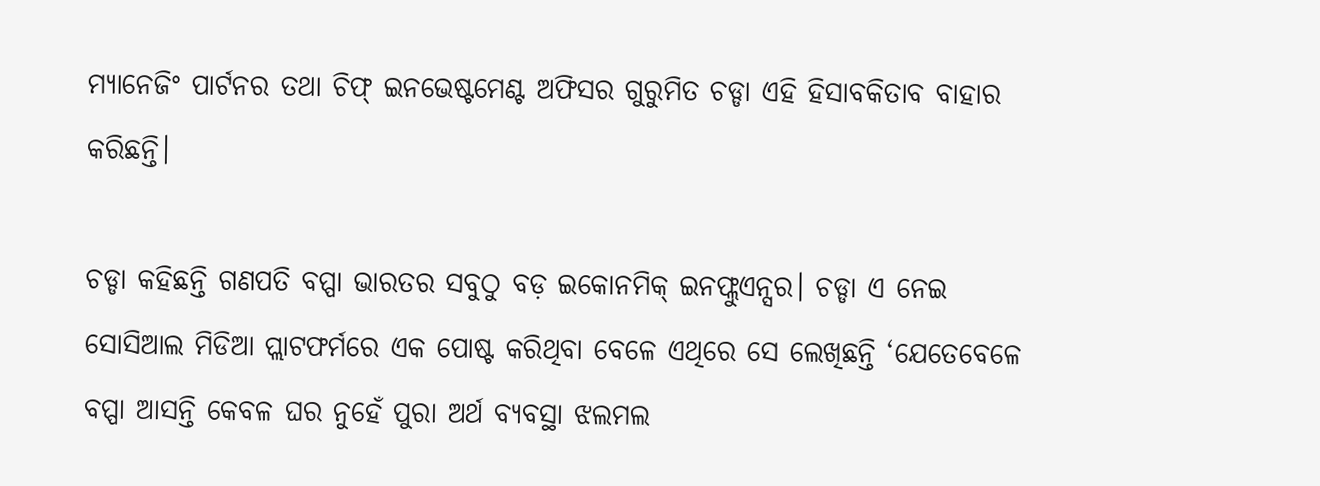ମ୍ୟାନେଜିଂ ପାର୍ଟନର ତଥା ଚିଫ୍ ଇନଭେଷ୍ଟମେଣ୍ଟ ଅଫିସର ଗୁରୁମିତ ଚଡ୍ଡା ଏହି ହିସାବକିତାବ ବାହାର କରିଛନ୍ତି।

ଚଡ୍ଡା କହିଛନ୍ତି ଗଣପତି ବପ୍ପା ଭାରତର ସବୁଠୁ ବଡ଼ ଇକୋନମିକ୍ ଇନଫ୍ଲୁଏନ୍ସର। ଚଡ୍ଡା ଏ ନେଇ ସୋସିଆଲ ମିଡିଆ ପ୍ଲାଟଫର୍ମରେ ଏକ ପୋଷ୍ଟ କରିଥିବା ବେଳେ ଏଥିରେ ସେ ଲେଖିଛନ୍ତି ‘ଯେତେବେଳେ ବପ୍ପା ଆସନ୍ତି କେବଳ ଘର ନୁହେଁ ପୁରା ଅର୍ଥ ବ୍ୟବସ୍ଥା ଝଲମଲ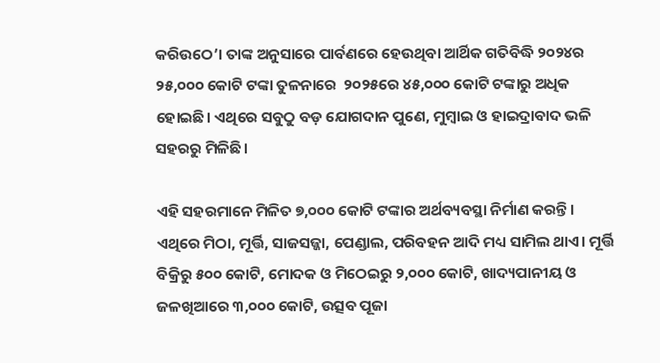କରିଉଠେ’। ତାଙ୍କ ଅନୁସାରେ ପାର୍ବଣରେ ହେଉଥିବା ଆର୍ଥିକ ଗତିବିଦ୍ଧି ୨୦୨୪ର ୨୫,୦୦୦ କୋଟି ଟଙ୍କା ତୁଳନାରେ  ୨୦୨୫ରେ ୪୫,୦୦୦ କୋଟି ଟଙ୍କାରୁ ଅଧିକ ହୋଇଛି। ଏଥିରେ ସବୁଠୁ ବଡ଼ ଯୋଗଦାନ ପୁଣେ, ମୁମ୍ବାଇ ଓ ହାଇଦ୍ରାବାଦ ଭଳି ସହରରୁ ମିଳିଛି।

ଏହି ସହରମାନେ ମିଳିତ ୭,୦୦୦ କୋଟି ଟଙ୍କାର ଅର୍ଥବ୍ୟବସ୍ଥା ନିର୍ମାଣ କରନ୍ତି। ଏଥିରେ ମିଠା, ମୂର୍ତ୍ତି, ସାଜସଜ୍ଜା, ପେଣ୍ଡାଲ, ପରିବହନ ଆଦି ମଧ୍ୟ ସାମିଲ ଥାଏ। ମୂର୍ତ୍ତି ବିକ୍ରିରୁ ୫୦୦ କୋଟି, ମୋଦକ ଓ ମିଠେଇରୁ ୨,୦୦୦ କୋଟି, ଖାଦ୍ୟପାନୀୟ ଓ ଜଳଖିଆରେ ୩,୦୦୦ କୋଟି, ଉତ୍ସବ ପୂଜା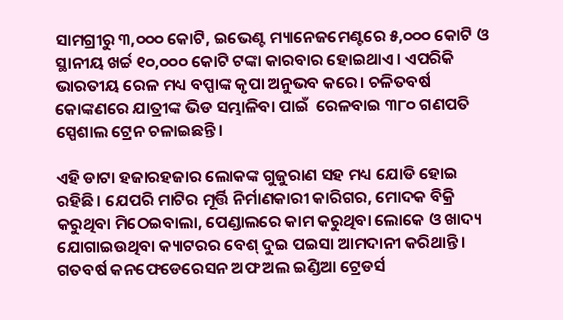ସାମଗ୍ରୀରୁ ୩,୦୦୦ କୋଟି, ଇଭେଣ୍ଟ ମ୍ୟାନେଜମେଣ୍ଟରେ ୫,୦୦୦ କୋଟି ଓ ସ୍ଥାନୀୟ ଖର୍ଚ୍ଚ ୧୦,୦୦୦ କୋଟି ଟଙ୍କା କାରବାର ହୋଇଥାଏ। ଏପରିକି ଭାରତୀୟ ରେଳ ମଧ୍ୟ ବପ୍ପାଙ୍କ କୃପା ଅନୁଭବ କରେ। ଚଳିତବର୍ଷ କୋଙ୍କଣରେ ଯାତ୍ରୀଙ୍କ ଭିଡ ସମ୍ଭାଳିବା ପାଇଁ  ରେଳବାଇ ୩୮୦ ଗଣପତି ସ୍ପେଶାଲ ଟ୍ରେନ ଚଳାଇଛନ୍ତି।

ଏହି ଡାଟା ହଜାରହଜାର ଲୋକଙ୍କ ଗୁଜୁରାଣ ସହ ମଧ୍ୟ ଯୋଡି ହୋଇ ରହିଛି। ଯେପରି ମାଟିର ମୂର୍ତ୍ତି ନିର୍ମାଣକାରୀ କାରିଗର, ମୋଦକ ବିକ୍ରି କରୁଥିବା ମିଠେଇବାଲା, ପେଣ୍ଡାଲରେ କାମ କରୁଥିବା ଲୋକେ ଓ ଖାଦ୍ୟ ଯୋଗାଇଉଥିବା କ୍ୟାଟରର ବେଶ୍ ଦୁଇ ପଇସା ଆମଦାନୀ କରିଥାନ୍ତି। ଗତବର୍ଷ କନଫେଡେରେସନ ଅଫ ଅଲ ଇଣ୍ଡିଆ ଟ୍ରେଡର୍ସ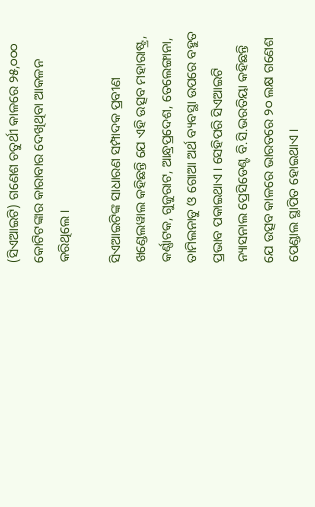(ସିଏଆଇଟି) ଗଣେଶ ଚତୁର୍ଥୀ କାଳରେ ୨୫,୦୦୦ କୋଟିଟଙ୍କାର କାରାବାର ଦେଖିଥିବା ଆକଳନ କରିଥିଲେ।

ସିଏଆଇଟିଙ୍କ ସାଧାରଣ ସମ୍ପାଦକ ପ୍ରବୀଣ ଖଣ୍ଡେଲୱାଲ କହିଛନ୍ତି ଯେ ଏହି ଉତ୍ସବ ମହାରାଷ୍ଟ୍ର, କର୍ଣ୍ଣାଟକ, ଗୁଜୁରାଟ, ଆନ୍ଧ୍ରପ୍ରଦେଶ, ତେଲେଙ୍ଗାନା, ତାମିଲନାଡୁ ଓ ଗୋଆ ଅର୍ଥ ବ୍ୟବସ୍ଥା ଉପରେ ବହୁତ ପ୍ରଭାବ ପକାଇଥାଏ। ସେହିପରି ସିଏଆଇଟି ନ୍ୟାସନାଲ ପ୍ରେସିଡେଣ୍ଟ ବି.ସି.ଭରତିୟା କହିଛନ୍ତି ଯେ ଉତ୍ସବ କାଳରେ ଭାରତରେ ୨୦ ଲକ୍ଷ ଗଣେଶ ପେଣ୍ଡାଲ ସ୍ଥାପିତ ହୋଇଥାଏ।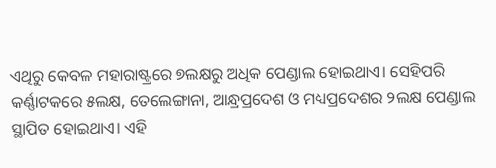ଏଥିରୁ କେବଳ ମହାରାଷ୍ଟ୍ରରେ ୭ଲକ୍ଷରୁ ଅଧିକ ପେଣ୍ଡାଲ ହୋଇଥାଏ। ସେହିପରି କର୍ଣ୍ଣାଟକରେ ୫ଲକ୍ଷ, ତେଲେଙ୍ଗାନା, ଆନ୍ଧ୍ରପ୍ରଦେଶ ଓ ମଧ୍ୟପ୍ରଦେଶର ୨ଲକ୍ଷ ପେଣ୍ଡାଲ ସ୍ଥାପିତ ହୋଇଥାଏ। ଏହି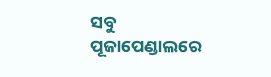ସବୁ ପୂଜାପେଣ୍ଡାଲରେ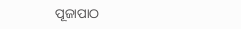ପୂଜାପାଠ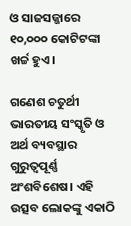ଓ ସାଜସଜ୍ଜାରେ ୧୦,୦୦୦ କୋଟିଟଙ୍କା ଖର୍ଚ୍ଚ ହୁଏ।

ଗଣେଶ ଚତୁର୍ଥୀ ଭାରତୀୟ ସଂସ୍କୃତି ଓ ଅର୍ଥ ବ୍ୟବସ୍ଥାର ଗୁରୁତ୍ୱପୂର୍ଣ୍ଣ ଅଂଶବିଶେଷ। ଏହି ଉତ୍ସବ ଲୋକଙ୍କୁ ଏକାଠି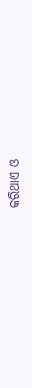କରିଥାଏ ଓ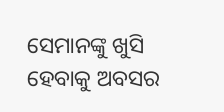ସେମାନଙ୍କୁ ଖୁସି ହେବାକୁ ଅବସର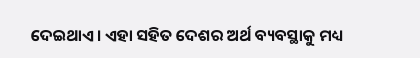ଦେଇଥାଏ। ଏହା ସହିତ ଦେଶର ଅର୍ଥ ବ୍ୟବସ୍ଥାକୁ ମଧ୍ୟ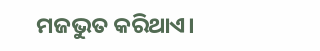ମଜଭୁତ କରିଥାଏ।